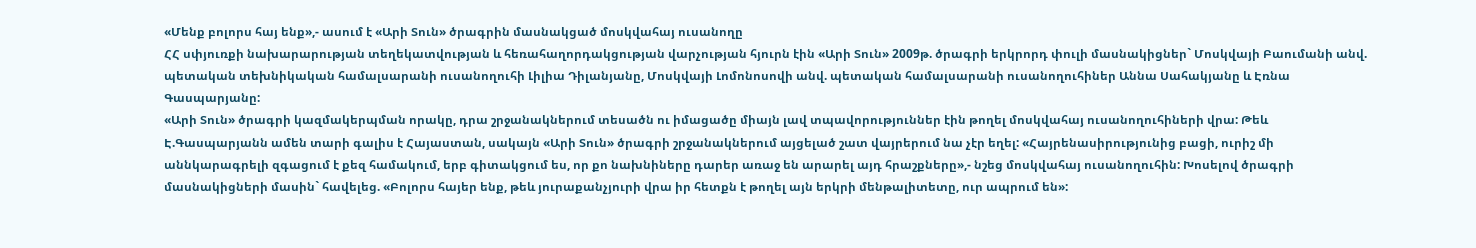«Մենք բոլորս հայ ենք»,- ասում է «Արի Տուն» ծրագրին մասնակցած մոսկվահայ ուսանողը
ՀՀ սփյուռքի նախարարության տեղեկատվության և հեռահաղորդակցության վարչության հյուրն էին «Արի Տուն» 2009թ. ծրագրի երկրորդ փուլի մասնակիցներ` Մոսկվայի Բաումանի անվ. պետական տեխնիկական համալսարանի ուսանողուհի Լիլիա Դիլանյանը, Մոսկվայի Լոմոնոսովի անվ. պետական համալսարանի ուսանողուհիներ Աննա Սահակյանը և Էռնա Գասպարյանը:
«Արի Տուն» ծրագրի կազմակերպման որակը, դրա շրջանակներում տեսածն ու իմացածը միայն լավ տպավորություններ էին թողել մոսկվահայ ուսանողուհիների վրա: Թեև Է.Գասպարյանն ամեն տարի գալիս է Հայաստան, սակայն «Արի Տուն» ծրագրի շրջանակներում այցելած շատ վայրերում նա չէր եղել: «Հայրենասիրությունից բացի, ուրիշ մի աննկարագրելի զգացում է քեզ համակում, երբ գիտակցում ես, որ քո նախնիները դարեր առաջ են արարել այդ հրաշքները»,- նշեց մոսկվահայ ուսանողուհին: Խոսելով ծրագրի մասնակիցների մասին` հավելեց. «Բոլորս հայեր ենք, թեև յուրաքանչյուրի վրա իր հետքն է թողել այն երկրի մենթալիտետը, ուր ապրում են»: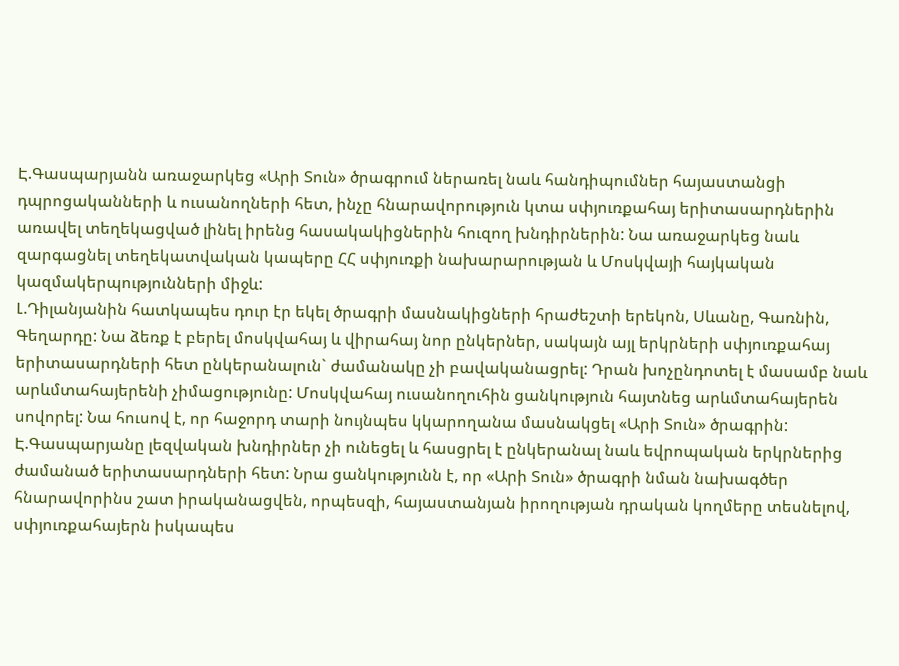Է.Գասպարյանն առաջարկեց «Արի Տուն» ծրագրում ներառել նաև հանդիպումներ հայաստանցի դպրոցականների և ուսանողների հետ, ինչը հնարավորություն կտա սփյուռքահայ երիտասարդներին առավել տեղեկացված լինել իրենց հասակակիցներին հուզող խնդիրներին: Նա առաջարկեց նաև զարգացնել տեղեկատվական կապերը ՀՀ սփյուռքի նախարարության և Մոսկվայի հայկական կազմակերպությունների միջև:
Լ.Դիլանյանին հատկապես դուր էր եկել ծրագրի մասնակիցների հրաժեշտի երեկոն, Սևանը, Գառնին, Գեղարդը: Նա ձեռք է բերել մոսկվահայ և վիրահայ նոր ընկերներ, սակայն այլ երկրների սփյուռքահայ երիտասարդների հետ ընկերանալուն` ժամանակը չի բավականացրել: Դրան խոչընդոտել է մասամբ նաև արևմտահայերենի չիմացությունը: Մոսկվահայ ուսանողուհին ցանկություն հայտնեց արևմտահայերեն սովորել: Նա հուսով է, որ հաջորդ տարի նույնպես կկարողանա մասնակցել «Արի Տուն» ծրագրին:
Է.Գասպարյանը լեզվական խնդիրներ չի ունեցել և հասցրել է ընկերանալ նաև եվրոպական երկրներից ժամանած երիտասարդների հետ: Նրա ցանկությունն է, որ «Արի Տուն» ծրագրի նման նախագծեր հնարավորինս շատ իրականացվեն, որպեսզի, հայաստանյան իրողության դրական կողմերը տեսնելով, սփյուռքահայերն իսկապես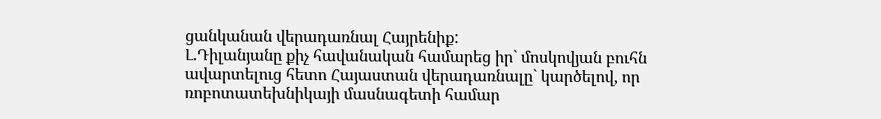ցանկանան վերադառնալ Հայրենիք:
Լ.Դիլանյանը քիչ հավանական համարեց իր` մոսկովյան բուհն ավարտելուց հետո Հայաստան վերադառնալը` կարծելով, որ ռոբոտատեխնիկայի մասնագետի համար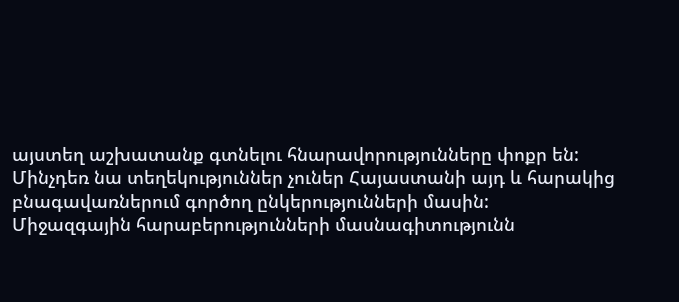այստեղ աշխատանք գտնելու հնարավորությունները փոքր են: Մինչդեռ նա տեղեկություններ չուներ Հայաստանի այդ և հարակից բնագավառներում գործող ընկերությունների մասին:
Միջազգային հարաբերությունների մասնագիտությունն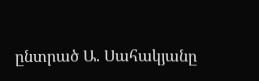ընտրած Ա. Սահակյանը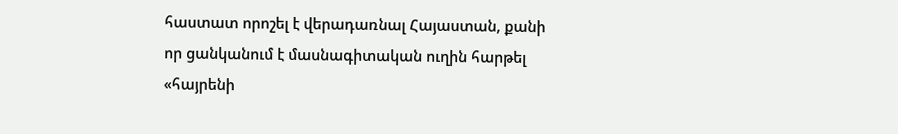հաստատ որոշել է վերադառնալ Հայաստան, քանի որ ցանկանում է մասնագիտական ուղին հարթել «հայրենի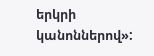երկրի կանոններով»: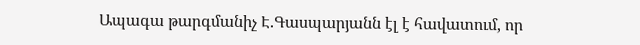Ապագա թարգմանիչ Է.Գասպարյանն էլ է հավատում, որ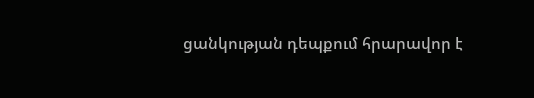ցանկության դեպքում հրարավոր է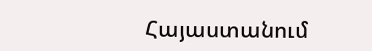Հայաստանում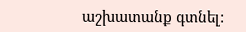աշխատանք գտնել: